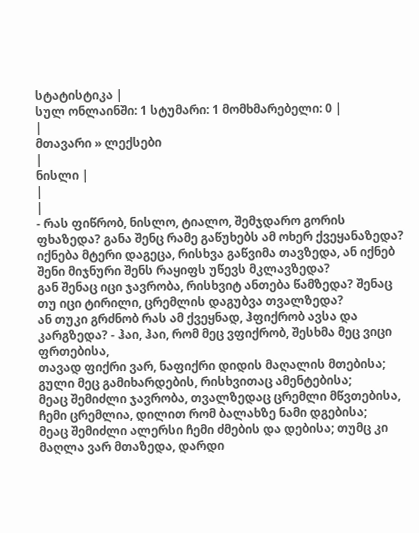სტატისტიკა |
სულ ონლაინში: 1 სტუმარი: 1 მომხმარებელი: 0 |
|
მთავარი » ლექსები
|
ნისლი |
|
|
- რას ფიწრობ, ნისლო, ტიალო, შემჯდარო გორის ფხაზედა? განა შენც რამე გაწუხებს ამ ოხერ ქვეყანაზედა?
იქნება მტერი დაგეცა, რისხვა გაწვიმა თავზედა, ან იქნებ შენი მიჯნური შენს რაყიფს უწევს მკლავზედა?
გან შენაც იცი ჯავრობა, რისხვიტ ანთება წამზედა? შენაც თუ იცი ტირილი, ცრემლის დაგუბვა თვალზედა?
ან თუკი გრძნობ რას ამ ქვეყნად, ჰფიქრობ ავსა და კარგზედა? - ჰაი, ჰაი, რომ მეც ვფიქრობ, შესხმა მეც ვიცი ფრთებისა,
თავად ფიქრი ვარ, ნაფიქრი დიდის მაღალის მთებისა; გული მეც გამიხარდების, რისხვითაც ამენტებისა;
მეაც შემიძლი ჯავრობა, თვალზედაც ცრემლი მწვთებისა, ჩემი ცრემლია, დილით რომ ბალახზე ნამი დგებისა;
მეაც შემიძლი ალერსი ჩემი ძმების და დებისა; თუმც კი მაღლა ვარ მთაზედა, დარდი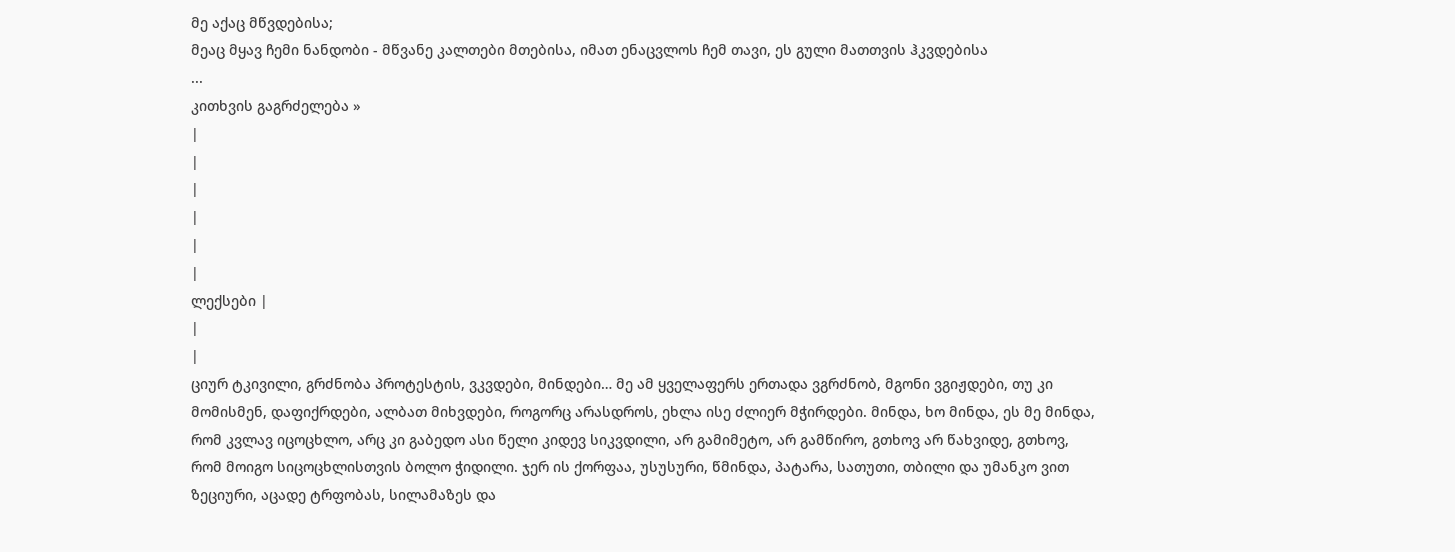მე აქაც მწვდებისა;
მეაც მყავ ჩემი ნანდობი - მწვანე კალთები მთებისა, იმათ ენაცვლოს ჩემ თავი, ეს გული მათთვის ჰკვდებისა
...
კითხვის გაგრძელება »
|
|
|
|
|
|
ლექსები |
|
|
ციურ ტკივილი, გრძნობა პროტესტის, ვკვდები, მინდები… მე ამ ყველაფერს ერთადა ვგრძნობ, მგონი ვგიჟდები, თუ კი მომისმენ, დაფიქრდები, ალბათ მიხვდები, როგორც არასდროს, ეხლა ისე ძლიერ მჭირდები. მინდა, ხო მინდა, ეს მე მინდა, რომ კვლავ იცოცხლო, არც კი გაბედო ასი წელი კიდევ სიკვდილი, არ გამიმეტო, არ გამწირო, გთხოვ არ წახვიდე, გთხოვ, რომ მოიგო სიცოცხლისთვის ბოლო ჭიდილი. ჯერ ის ქორფაა, უსუსური, წმინდა, პატარა, სათუთი, თბილი და უმანკო ვით ზეციური, აცადე ტრფობას, სილამაზეს და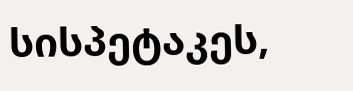სისპეტაკეს,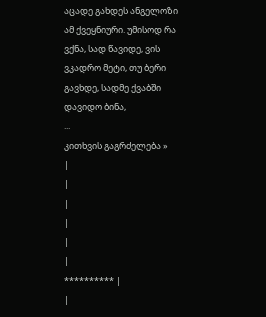აცადე გახდეს ანგელოზი ამ ქვეყნიური. უმისოდ რა ვქნა, სად წავიდე, ვის ვკადრო მეტი, თუ ბერი გავხდე, სადმე ქვაბში დავიდო ბინა,
...
კითხვის გაგრძელება »
|
|
|
|
|
|
********** |
|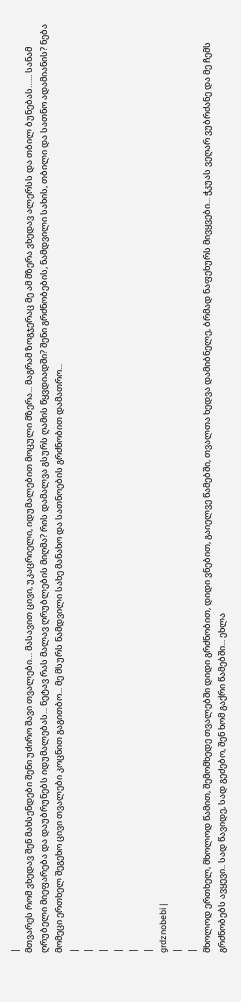|
მთვარეს რომ ვხედავ შენ მახსენდები შენი უძირო შავი თვალები… მასავით ცივი, უკაცრიელი, იდუმალებით მოცული მზერა... მაგრამ ზოგჯერაც მე ამ მზერა ვხედავ ალერსს და თბილ ბუნებას…... სანამ ღრუბელი მიეფარება და დაუბრუნებს იდუმალებას... ნეტავ რას მალავ ღრუბლების მიღმა? რის დამალვა გსურს ღამის წყვდიადში? შენი გრძნობების, ნამდვილი სახის, თბილი და სათნო ადამიანის? ნება მომეცი ერთხელ შეგეხო ცივი თვალები კოცნით გაგითბო... მე მსურს ნამდვილი სახე მანახო და სათნოების გრძნობით დამათრო...
|
|
|
|
|
|
grdznobebi |
|
|
მხოლოდ ერთხელ, მხოლოდ წამით, შემომხედე თვალებში დიდი გრძნობით, დიდი ვნებით, გაიელვე წამებში, თვალთა ხედვა დამიბნელე, ბრმად ნაფეხურს მივყვები... ჭკუას ვეღარ ვუბრძანე და მე ჩემს გრძნობებს ავყევი.. სად წავიდე, სად გეძებო, შენ ხომ გაქრი წამებში... ეხლა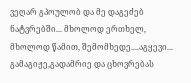ვეღარ გპოულობ და მე დაგეძებ ნატვრებში... მხოლოდ ერთხელ, მხოლოდ წამით, შემომხედე....აგყევი... გამაგიჟე,გადამრიე და ცხოვრებას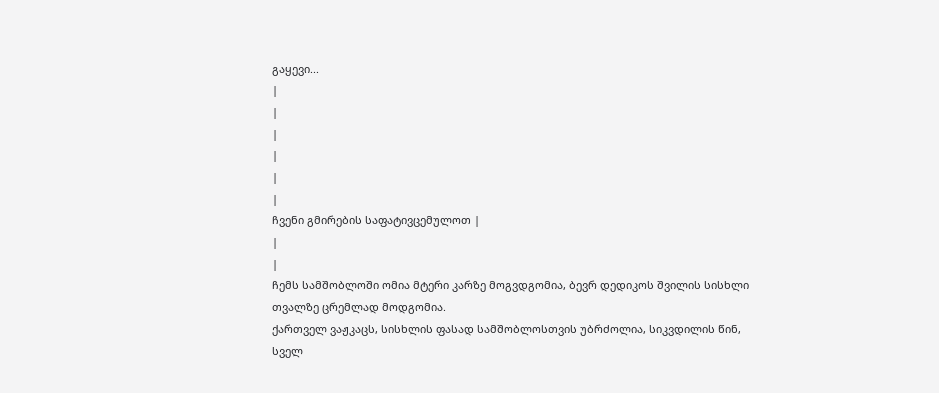გაყევი...
|
|
|
|
|
|
ჩვენი გმირების საფატივცემულოთ |
|
|
ჩემს სამშობლოში ომია მტერი კარზე მოგვდგომია, ბევრ დედიკოს შვილის სისხლი თვალზე ცრემლად მოდგომია.
ქართველ ვაჟკაცს, სისხლის ფასად სამშობლოსთვის უბრძოლია, სიკვდილის წინ, სველ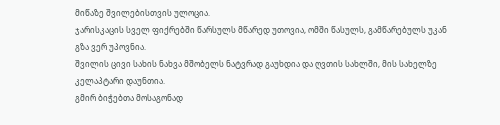მიწაზე შვილებისთვის ულოცია.
ჯარისკაცის სველ ფიქრებში წარსულს მწარედ უთოვია, ომში წასულს, გამწარებულს უკან გზა ვერ უპოვნია.
შვილის ცივი სახის ნახვა მშობელს ნატვრად გაუხდია და ღვთის სახლში, მის სახელზე კელაპტარი დაუნთია.
გმირ ბიჭებთა მოსაგონად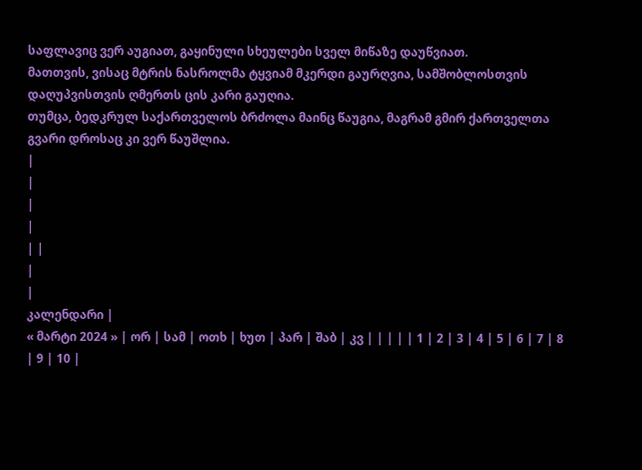საფლავიც ვერ აუგიათ, გაყინული სხეულები სველ მიწაზე დაუწვიათ.
მათთვის, ვისაც მტრის ნასროლმა ტყვიამ მკერდი გაურღვია, სამშობლოსთვის დაღუპვისთვის ღმერთს ცის კარი გაუღია.
თუმცა, ბედკრულ საქართველოს ბრძოლა მაინც წაუგია, მაგრამ გმირ ქართველთა გვარი დროსაც კი ვერ წაუშლია.
|
|
|
|
| |
|
|
კალენდარი |
« მარტი 2024 » | ორ | სამ | ოთხ | ხუთ | პარ | შაბ | კვ | | | | | 1 | 2 | 3 | 4 | 5 | 6 | 7 | 8 | 9 | 10 |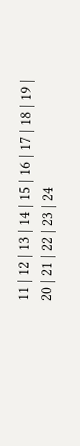11 | 12 | 13 | 14 | 15 | 16 | 17 | 18 | 19 | 20 | 21 | 22 | 23 | 24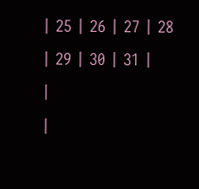| 25 | 26 | 27 | 28 | 29 | 30 | 31 |
|
|